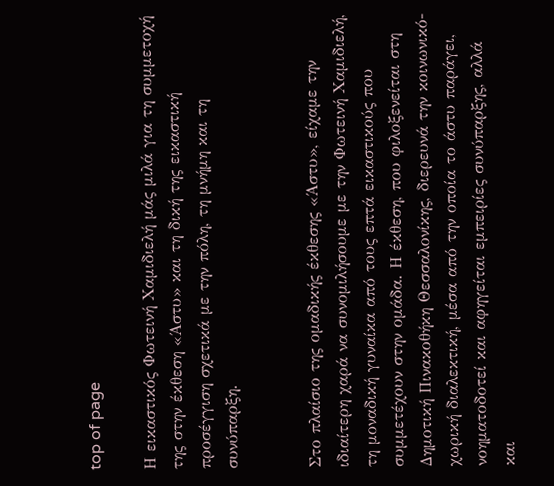top of page

Η εικαστικός Φωτεινή Χαμιδιελή μάς μιλά για τη συμμετοχή της στην έκθεση «Άστυ» και τη δική της εικαστική προσέγγιση σχετικά με την πόλη, τη μνήμη και τη συνύπαρξη.


Στο πλαίσιο της ομαδικής έκθεσης «Άστυ», είχαμε την ιδιαίτερη χαρά να συνομιλήσουμε με την Φωτεινή Χαμιδιελή, τη μοναδική γυναίκα από τους επτά εικαστικούς που συμμετέχουν στην ομάδα. Η έκθεση, που φιλοξενείται στη Δημοτική Πινακοθήκη Θεσσαλονίκης, διερευνά την κοινωνικό-χωρική διαλεκτική, μέσα από την οποία το άστυ παράγει, νοηματοδοτεί και αφηγείται εμπειρίες συνύπαρξης, αλλά και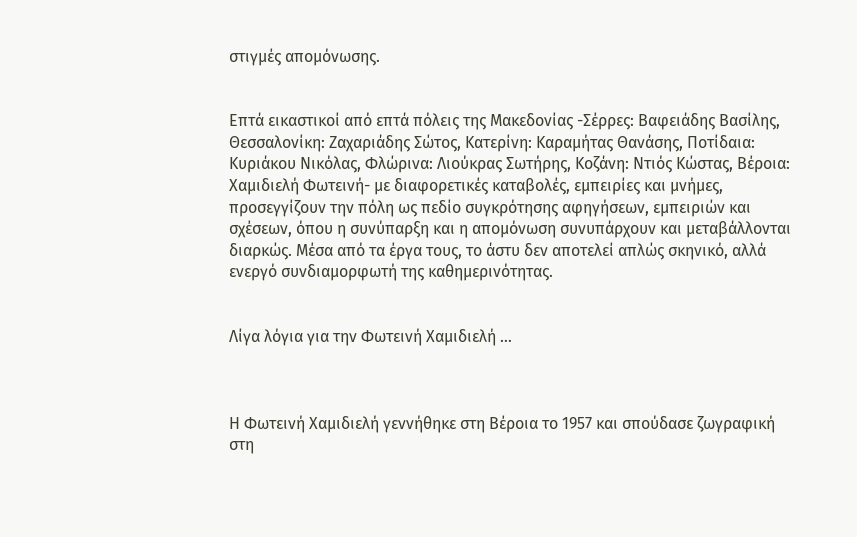στιγμές απομόνωσης.


Επτά εικαστικοί από επτά πόλεις της Μακεδονίας -Σέρρες: Βαφειάδης Βασίλης, Θεσσαλονίκη: Ζαχαριάδης Σώτος, Κατερίνη: Καραμήτας Θανάσης, Ποτίδαια: Κυριάκου Νικόλας, Φλώρινα: Λιούκρας Σωτήρης, Κοζάνη: Ντιός Κώστας, Βέροια:  Χαμιδιελή Φωτεινή- με διαφορετικές καταβολές, εμπειρίες και μνήμες, προσεγγίζουν την πόλη ως πεδίο συγκρότησης αφηγήσεων, εμπειριών και σχέσεων, όπου η συνύπαρξη και η απομόνωση συνυπάρχουν και μεταβάλλονται διαρκώς. Μέσα από τα έργα τους, το άστυ δεν αποτελεί απλώς σκηνικό, αλλά ενεργό συνδιαμορφωτή της καθημερινότητας.


Λίγα λόγια για την Φωτεινή Χαμιδιελή …



Η Φωτεινή Χαμιδιελή γεννήθηκε στη Βέροια το 1957 και σπούδασε ζωγραφική στη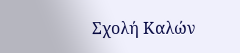Σχολή Καλών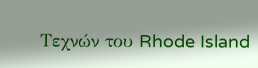Τεχνών του Rhode Island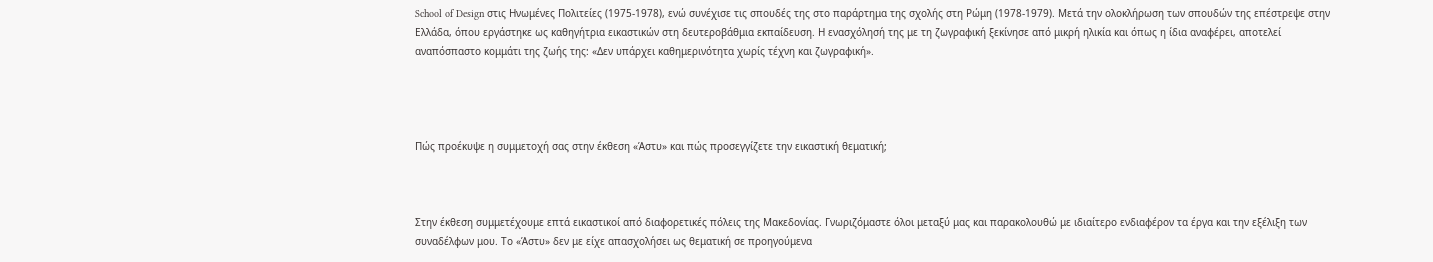School of Design στις Ηνωμένες Πολιτείες (1975-1978), ενώ συνέχισε τις σπουδές της στο παράρτημα της σχολής στη Ρώμη (1978-1979). Μετά την ολοκλήρωση των σπουδών της επέστρεψε στην Ελλάδα, όπου εργάστηκε ως καθηγήτρια εικαστικών στη δευτεροβάθμια εκπαίδευση. Η ενασχόλησή της με τη ζωγραφική ξεκίνησε από μικρή ηλικία και όπως η ίδια αναφέρει, αποτελεί αναπόσπαστο κομμάτι της ζωής της: «Δεν υπάρχει καθημερινότητα χωρίς τέχνη και ζωγραφική».




Πώς προέκυψε η συμμετοχή σας στην έκθεση «Άστυ» και πώς προσεγγίζετε την εικαστική θεματική;



Στην έκθεση συμμετέχουμε επτά εικαστικοί από διαφορετικές πόλεις της Μακεδονίας. Γνωριζόμαστε όλοι μεταξύ μας και παρακολουθώ με ιδιαίτερο ενδιαφέρον τα έργα και την εξέλιξη των συναδέλφων μου. Το «Άστυ» δεν με είχε απασχολήσει ως θεματική σε προηγούμενα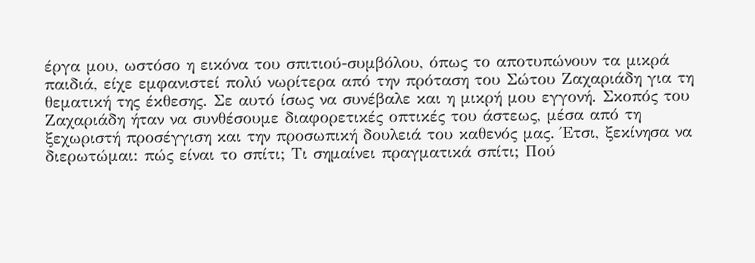έργα μου, ωστόσο η εικόνα του σπιτιού-συμβόλου, όπως το αποτυπώνουν τα μικρά παιδιά, είχε εμφανιστεί πολύ νωρίτερα από την πρόταση του Σώτου Ζαχαριάδη για τη θεματική της έκθεσης. Σε αυτό ίσως να συνέβαλε και η μικρή μου εγγονή. Σκοπός του Ζαχαριάδη ήταν να συνθέσουμε διαφορετικές οπτικές του άστεως, μέσα από τη ξεχωριστή προσέγγιση και την προσωπική δουλειά του καθενός μας. Έτσι, ξεκίνησα να διερωτώμαι: πώς είναι το σπίτι; Τι σημαίνει πραγματικά σπίτι; Πού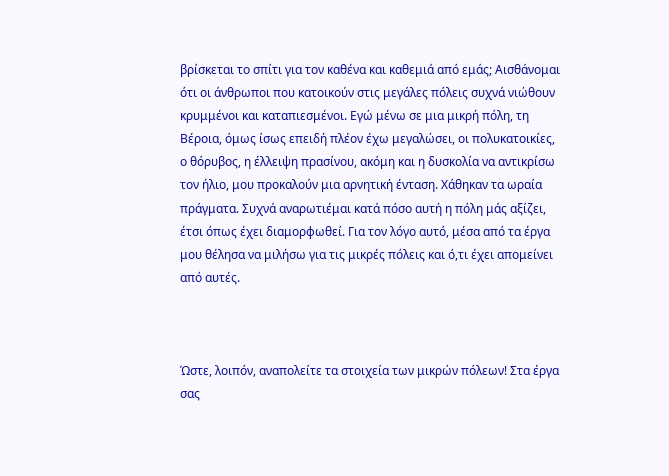βρίσκεται το σπίτι για τον καθένα και καθεμιά από εμάς; Αισθάνομαι ότι οι άνθρωποι που κατοικούν στις μεγάλες πόλεις συχνά νιώθουν κρυμμένοι και καταπιεσμένοι. Εγώ μένω σε μια μικρή πόλη, τη Βέροια, όμως ίσως επειδή πλέον έχω μεγαλώσει, οι πολυκατοικίες, ο θόρυβος, η έλλειψη πρασίνου, ακόμη και η δυσκολία να αντικρίσω τον ήλιο, μου προκαλούν μια αρνητική ένταση. Χάθηκαν τα ωραία πράγματα. Συχνά αναρωτιέμαι κατά πόσο αυτή η πόλη μάς αξίζει, έτσι όπως έχει διαμορφωθεί. Για τον λόγο αυτό, μέσα από τα έργα μου θέλησα να μιλήσω για τις μικρές πόλεις και ό,τι έχει απομείνει από αυτές.



Ώστε, λοιπόν, αναπολείτε τα στοιχεία των μικρών πόλεων! Στα έργα σας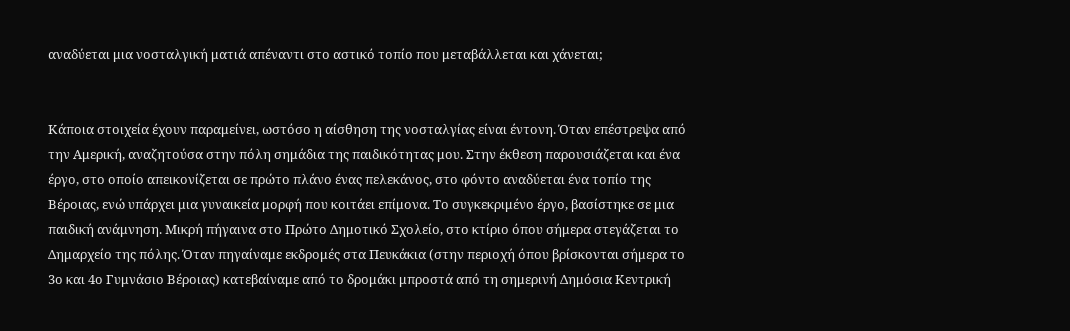αναδύεται μια νοσταλγική ματιά απέναντι στο αστικό τοπίο που μεταβάλλεται και χάνεται;


Κάποια στοιχεία έχουν παραμείνει, ωστόσο η αίσθηση της νοσταλγίας είναι έντονη. Όταν επέστρεψα από την Αμερική, αναζητούσα στην πόλη σημάδια της παιδικότητας μου. Στην έκθεση παρουσιάζεται και ένα έργο, στο οποίο απεικονίζεται σε πρώτο πλάνο ένας πελεκάνος, στο φόντο αναδύεται ένα τοπίο της Βέροιας, ενώ υπάρχει μια γυναικεία μορφή που κοιτάει επίμονα. Το συγκεκριμένο έργο, βασίστηκε σε μια παιδική ανάμνηση. Μικρή πήγαινα στο Πρώτο Δημοτικό Σχολείο, στο κτίριο όπου σήμερα στεγάζεται το Δημαρχείο της πόλης. Όταν πηγαίναμε εκδρομές στα Πευκάκια (στην περιοχή όπου βρίσκονται σήμερα το 3ο και 4ο Γυμνάσιο Βέροιας) κατεβαίναμε από το δρομάκι μπροστά από τη σημερινή Δημόσια Κεντρική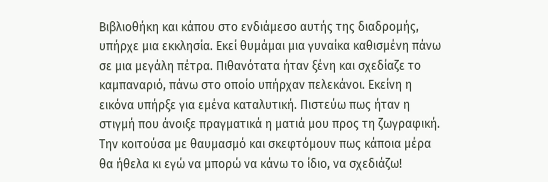Βιβλιοθήκη και κάπου στο ενδιάμεσο αυτής της διαδρομής, υπήρχε μια εκκλησία. Εκεί θυμάμαι μια γυναίκα καθισμένη πάνω σε μια μεγάλη πέτρα. Πιθανότατα ήταν ξένη και σχεδίαζε το καμπαναριό, πάνω στο οποίο υπήρχαν πελεκάνοι. Εκείνη η εικόνα υπήρξε για εμένα καταλυτική. Πιστεύω πως ήταν η στιγμή που άνοιξε πραγματικά η ματιά μου προς τη ζωγραφική. Την κοιτούσα με θαυμασμό και σκεφτόμουν πως κάποια μέρα θα ήθελα κι εγώ να μπορώ να κάνω το ίδιο, να σχεδιάζω!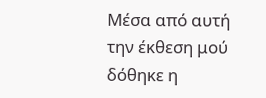Μέσα από αυτή την έκθεση μού δόθηκε η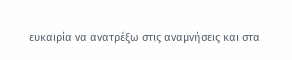ευκαιρία να ανατρέξω στις αναμνήσεις και στα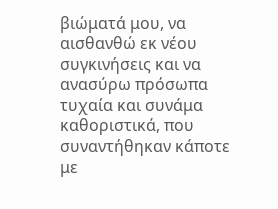βιώματά μου, να αισθανθώ εκ νέου συγκινήσεις και να ανασύρω πρόσωπα τυχαία και συνάμα καθοριστικά, που συναντήθηκαν κάποτε με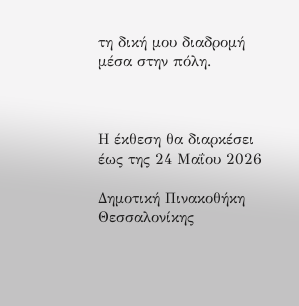τη δική μου διαδρομή μέσα στην πόλη.



Η έκθεση θα διαρκέσει έως της 24 Μαΐου 2026

Δημοτική Πινακοθήκη Θεσσαλονίκης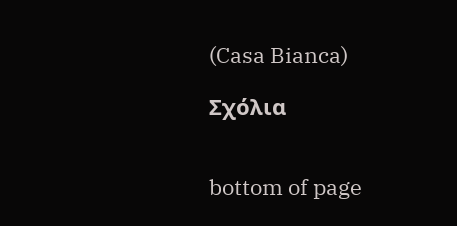(Casa Bianca)

Σχόλια


bottom of page